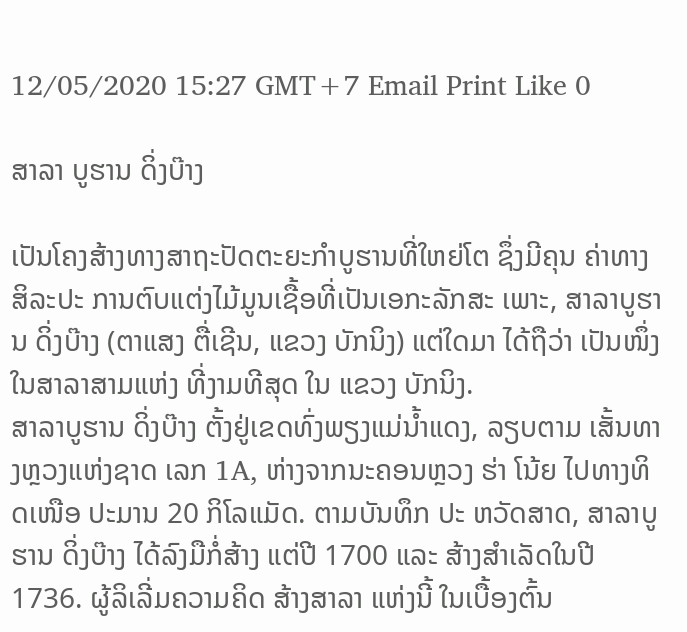12/05/2020 15:27 GMT+7 Email Print Like 0

ສາລາ ບູຮານ ດິ່ງບ໊າງ

ເປັນໂຄງສ້າງທາງສາຖະປັດຕະຍະກຳບູຮານທີ່ໃຫຍ່ໂຕ ຊຶ່ງມີຄຸນ ຄ່າທາງສິລະປະ ການຕົບແຕ່ງໄມ້ມູນເຊື້ອທີ່ເປັນເອກະລັກສະ ເພາະ, ສາລາບູຮານ ດິ່ງບ໊າງ (ຕາແສງ ຕື່ເຊີນ, ແຂວງ ບັກນິງ) ແຕ່ໃດມາ ໄດ້ຖືວ່າ ເປັນໜຶ່ງໃນສາລາສາມແຫ່ງ ທີ່ງາມທີສຸດ ໃນ ແຂວງ ບັກນິງ.
ສາລາບູຮານ ດິ່ງບ໊າງ ຕັ້ງຢູ່ເຂດທົ່ງພຽງແມ່ນ້ຳແດງ, ລຽບຕາມ ເສັ້ນທາງຫຼວງແຫ່ງຊາດ ເລກ 1A, ຫ່າງຈາກນະຄອນຫຼວງ ຮ່າ ໂນ້ຍ ໄປທາງທິດເໜືອ ປະມານ 20 ກິໂລແມັດ. ຕາມບັນທຶກ ປະ ຫວັດສາດ, ສາລາບູຮານ ດິ່ງບ໊າງ ໄດ້ລົງມືກໍ່ສ້າງ ແຕ່ປີ 1700 ແລະ ສ້າງສໍາເລັດໃນປີ 1736. ຜູ້ລິເລີ່ມຄວາມຄິດ ສ້າງສາລາ ແຫ່ງນີ້ ໃນເບື້ອງຕົ້ນ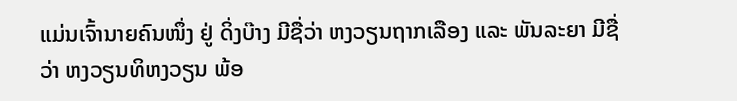ແມ່ນເຈົ້ານາຍຄົນໜຶ່ງ ຢູ່ ດິ່ງບ໊າງ ມີຊື່ວ່າ ຫງວຽນຖາກເລືອງ ແລະ ພັນລະຍາ ມີຊື່ວ່າ ຫງວຽນທິຫງວຽນ ພ້ອ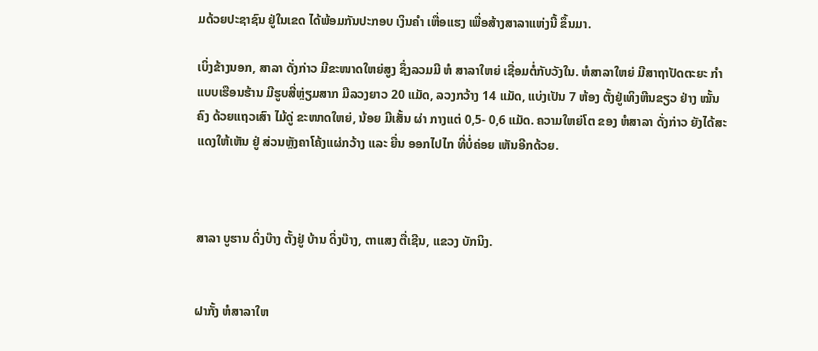ມດ້ວຍປະຊາຊົນ ຢູ່ໃນເຂດ ໄດ້ພ້ອມກັນປະກອບ ເງິນຄຳ ເຫື່ອແຮງ ເພື່ອສ້າງສາລາແຫ່ງນີ້ ຂຶ້ນມາ.

ເບິ່ງຂ້າງນອກ, ສາລາ ດັ່ງກ່າວ ມີຂະໜາດໃຫຍ່ສູງ ຊຶ່ງລວມມີ ຫໍ ສາລາໃຫຍ່ ເຊື່ອມຕໍ່ກັບວັງໃນ. ຫໍສາລາໃຫຍ່ ມີສາຖາປັດຕະຍະ ກຳ ແບບເຮືອນຮ້ານ ມີຮູບສີ່ຫຼ່ຽມສາກ ມີລວງຍາວ 20 ແມັດ, ລວງກວ້າງ 14 ແມັດ, ແບ່ງເປັນ 7 ຫ້ອງ ຕັ້ງຢູ່ເທິງຫີນຂຽວ ຢ່າງ ໝັ້ນຄົງ ດ້ວຍແຖວເສົາ ໄມ້ດູ່ ຂະໜາດໃຫຍ່, ນ້ອຍ ມີເສັ້ນ ຜ່າ ກາງແຕ່ 0,5- 0,6 ແມັດ. ຄວາມໃຫຍ່ໂຕ ຂອງ ຫໍສາລາ ດັ່ງກ່າວ ຍັງໄດ້ສະແດງໃຫ້ເຫັນ ຢູ່ ສ່ວນຫຼັງຄາໂຄ້ງແຜ່ກວ້າງ ແລະ ຍື່ນ ອອກໄປໄກ ທີ່ບໍ່ຄ່ອຍ ເຫັນອີກດ້ວຍ.



ສາລາ ບູຮານ ດິ່ງບ໊າງ ຕັ້ງຢູ່ ບ້ານ ດິ່ງບ໊າງ, ຕາແສງ ຕື່ເຊີນ, ແຂວງ ບັກນິງ.


ຝາກັ້ງ ຫໍສາລາໃຫ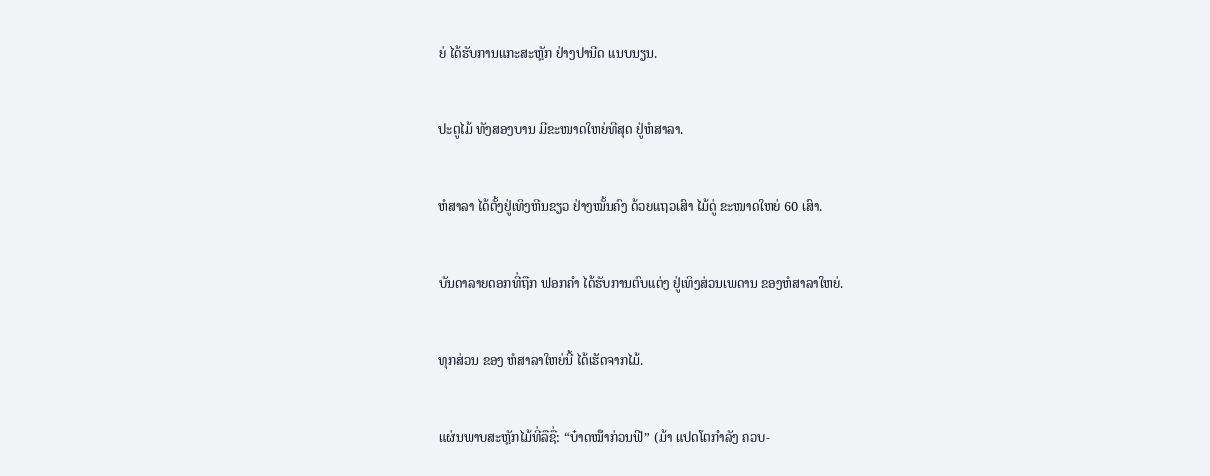ຍ່ ໄດ້ຮັບການແກະສະຫຼັກ ຢ່າງປານີດ ແນບນຽນ.


ປະຕູໄມ້ ທັງສອງບານ ມີຂະໜາດໃຫຍ່ທີສຸດ ຢູ່ຫໍສາລາ.


ຫໍສາລາ ໄດ້ຕັ້ງຢູ່ເທິງຫີນຂຽວ ຢ່າງໝັ້ນຄົງ ດ້ວຍແຖວເສົາ ໄມ້ດູ່ ຂະໜາດໃຫຍ່ 60 ເສົາ.


ບັນດາລາຍດອກທີ່ຖືກ ຟອກຄຳ ໄດ້ຮັບການຕົບແຕ່ງ ຢູ່ເທິງສ່ວນເພດານ ຂອງຫໍສາລາໃຫຍ່.


ທຸກສ່ວນ ຂອງ ຫໍສາລາໃຫຍ່ນີ້ ໄດ້ເຮັດຈາກໄມ້.


ແຜ່ນພາບສະຫຼັກໄມ້ທີ່ລືຊື່: “ບ໋າດໝ໊າກ່ວນຟີ” (ມ້າ ແປດໂຕກຳລັງ ຄວບ-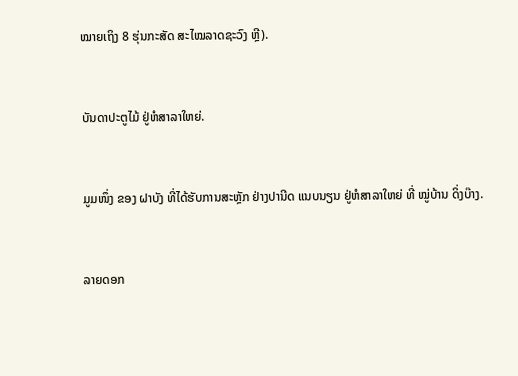ໝາຍເຖິງ 8 ຮຸ່ນກະສັດ ສະໄໝລາດຊະວົງ ຫຼີ).


ບັນດາປະຕູໄມ້ ຢູ່ຫໍສາລາໃຫຍ່.


ມູມໜຶ່ງ ຂອງ ຝາບັງ ທີ່ໄດ້ຮັບການສະຫຼັກ ຢ່າງປານີດ ແນບນຽນ ຢູ່ຫໍສາລາໃຫຍ່ ທີ່ ໝູ່ບ້ານ ດິ່ງບ໊າງ.


ລາຍດອກ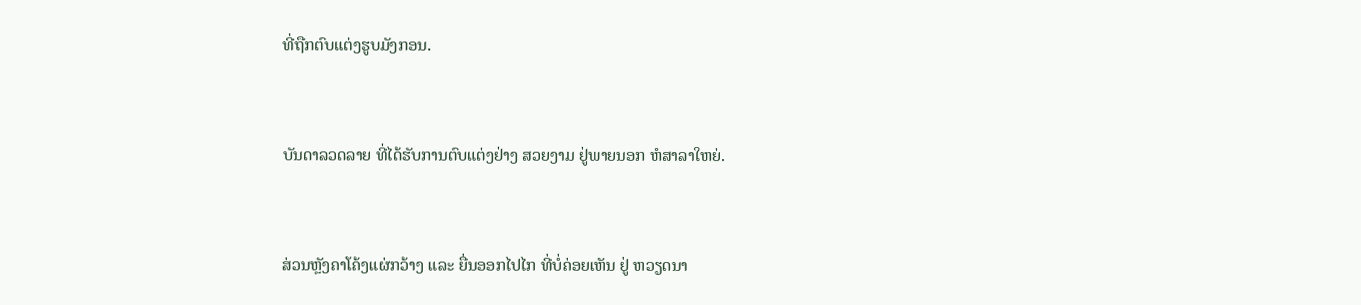ທີ່ຖືກຕົບແຕ່ງຮູບມັງກອນ.


ບັນດາລວດລາຍ ທີ່ໄດ້ຮັບການຕົບແຕ່ງຢ່າງ ສວຍງາມ ຢູ່ພາຍນອກ ຫໍສາລາໃຫຍ່.


ສ່ວນຫຼັງຄາໂຄ້ງແຜ່ກວ້າງ ແລະ ຍື່ນອອກໄປໄກ ທີ່ບໍ່ຄ່ອຍເຫັນ ຢູ່ ຫວຽດນາ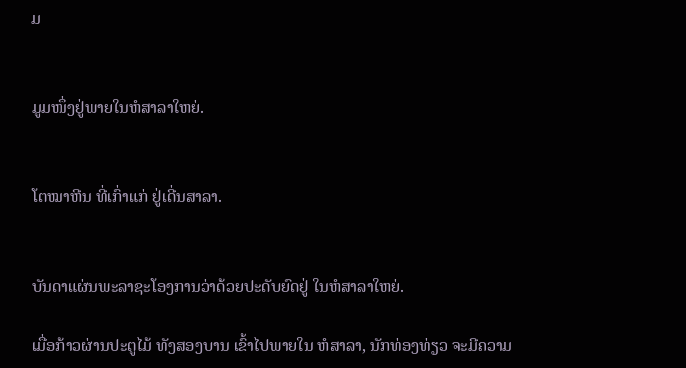ມ


ມູມໜຶ່ງຢູ່ພາຍໃນຫໍສາລາໃຫຍ່.


ໂຕໝາຫີນ ທີ່ເກົ່າແກ່ ຢູ່ເດີ່ນສາລາ.


ບັນດາແຜ່ນພະລາຊະໂອງການວ່າດ້ວຍປະດັບຍົດຢູ່ ໃນຫໍສາລາໃຫຍ່.

ເມື່ອກ້າວຜ່ານປະຕູໄມ້ ທັງສອງບານ ເຂົ້າໄປພາຍໃນ ຫໍສາລາ, ນັກທ່ອງທ່ຽວ ຈະມີຄວາມ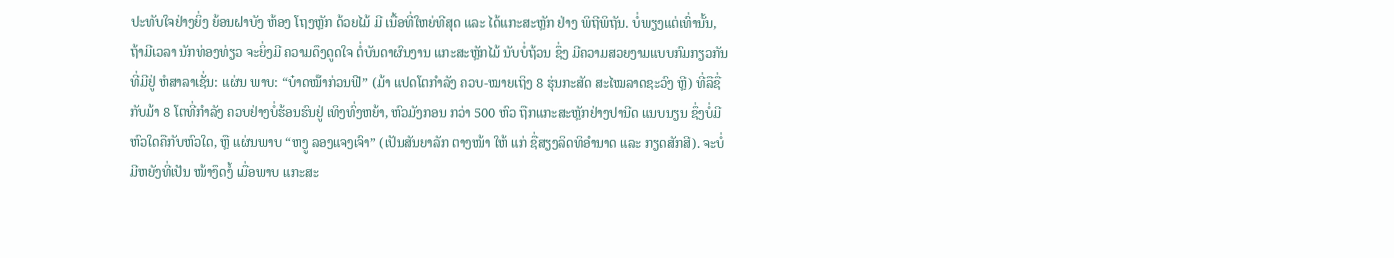ປະທັບໃຈຢ່າງຍິ່ງ ຍ້ອນຝາບັງ ຫ້ອງ ໂຖງຫຼັກ ດ້ວຍໄມ້ ມີ ເນື້ອທີ່ໃຫຍ່ທີສຸດ ແລະ ໄດ້ແກະສະຫຼັກ ຢ່າງ ພິຖີພິຖັນ. ບໍ່ພຽງແຕ່ເທົ່ານັ້ນ, ຖ້າມີເວລາ ນັກທ່ອງທ່ຽວ ຈະຍິ່ງມີ ຄວາມດຶງດູດໃຈ ຕໍ່ບັນດາຜົນງານ ແກະສະຫຼັກໄມ້ ນັບບໍ່ຖ້ວນ ຊຶ່ງ ມີຄວາມສວຍງາມແບບກົມກຽວກັນ ທີ່ມີຢູ່ ຫໍສາລາເຊັ່ນ: ແຜ່ນ ພາບ: “ບ໋າດໝ໊າກ່ວນຟີ” (ມ້າ ແປດໂຕກຳລັງ ຄວບ-ໝາຍເຖິງ 8 ຮຸ່ນກະສັດ ສະໄໝລາດຊະວົງ ຫຼີ) ທີ່ລືຊື່ ກັບມ້າ 8 ໂຕທີ່ກຳລັງ ຄວບຢ່າງບໍ່ຮ້ອນຮົນຢູ່ ເທິງທົ່ງຫຍ້າ, ຫົວມັງກອນ ກວ່າ 500 ຫົວ ຖືກແກະສະຫຼັກຢ່າງປານີດ ແນບນຽນ ຊຶ່ງບໍ່ມີຫົວໃດຄືກັບຫົວໃດ, ຫຼື ແຜ່ນພາບ “ຫງູ ລອງແຈງເຈົາ” (ເປັນສັນຍາລັກ ຕາງໜ້າ ໃຫ້ ແກ່ ຊື່ສຽງລິດທິອຳນາດ ແລະ ກຽດສັກສີ). ຈະບໍ່ມີຫຍັງທີ່ເປັນ ໜ້າງຶດງໍ້ ເມື່ອພາບ ແກະສະ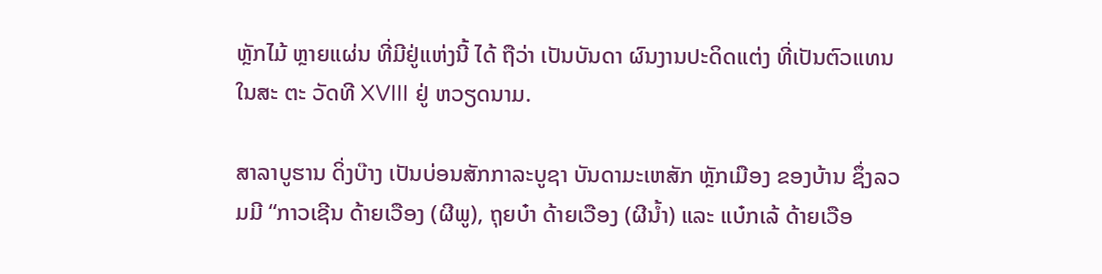ຫຼັກໄມ້ ຫຼາຍແຜ່ນ ທີ່ມີຢູ່ແຫ່ງນີ້ ໄດ້ ຖືວ່າ ເປັນບັນດາ ຜົນງານປະດິດແຕ່ງ ທີ່ເປັນຕົວແທນ ໃນສະ ຕະ ວັດທີ XVIII ຢູ່ ຫວຽດນາມ.

ສາລາບູຮານ ດິ່ງບ໊າງ ເປັນບ່ອນສັກກາລະບູຊາ ບັນດາມະເຫສັກ ຫຼັກເມືອງ ຂອງບ້ານ ຊຶ່ງລວມມີ “ກາວເຊີນ ດ້າຍເວືອງ (ຜີພູ), ຖຸຍບ໋າ ດ້າຍເວືອງ (ຜີນ້ຳ) ແລະ ແບ໋ກເລ້ ດ້າຍເວືອ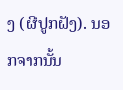ງ (ຜີປູກຝັງ). ນອກຈາກນັ້ນ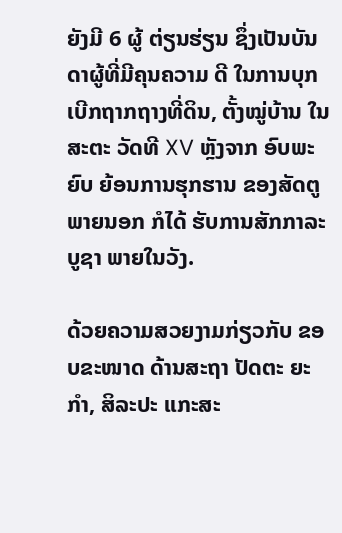ຍັງມີ 6 ຜູ້ ຕ່ຽນຮ່ຽນ ຊຶ່ງເປັນບັນດາຜູ້ທີ່ມີຄຸນຄວາມ ດີ ໃນການບຸກເບີກຖາກຖາງທີ່ດິນ, ຕັ້ງໝູ່ບ້ານ ໃນສະຕະ ວັດທີ XV ຫຼັງຈາກ ອົບພະຍົບ ຍ້ອນການຮຸກຮານ ຂອງສັດຕູ ພາຍນອກ ກໍໄດ້ ຮັບການສັກກາລະບູຊາ ພາຍໃນວັງ.

ດ້ວຍຄວາມສວຍງາມກ່ຽວກັບ ຂອບຂະໜາດ ດ້ານສະຖາ ປັດຕະ ຍະກຳ, ສິລະປະ ແກະສະ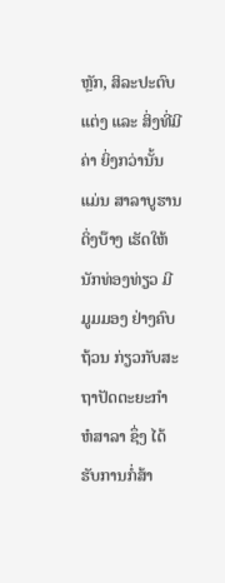ຫຼັກ, ສິລະປະຕົບແຕ່ງ ແລະ ສິ່ງທີ່ມີຄ່າ ຍິ່ງກວ່ານັ້ນແມ່ນ ສາລາບູຮານ ດິ່ງບ໊າງ ເຮັດໃຫ້ນັກທ່ອງທ່ຽວ ມີ ມູມມອງ ຢ່າງຄົບຖ້ວນ ກ່ຽວກັບສະຖາປັດຕະຍະກຳ ຫໍສາລາ ຊຶ່ງ ໄດ້ຮັບການກໍ່ສ້າ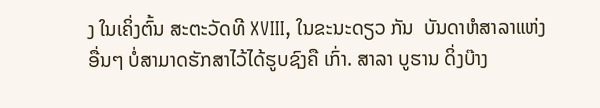ງ ໃນເຄິ່ງຕົ້ນ ສະຕະວັດທີ XVIII, ໃນຂະນະດຽວ ກັນ  ບັນດາຫໍສາລາແຫ່ງອື່ນໆ ບໍ່ສາມາດຮັກສາໄວ້ໄດ້ຮູບຊົງຄື ເກົ່າ. ສາລາ ບູຮານ ດິ່ງບ໊າງ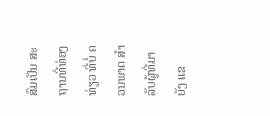ສົມເປັນ ສະຖານທີ່ທ່ອງທ່ຽວ ທີ່ບໍ່ ຄວນພາດ ສຳລັບຜູ້ທີ່ມາຍັງ ແຂ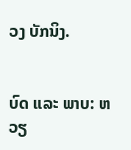ວງ ບັກນິງ.


ບົດ ແລະ ພາບ: ຫວຽ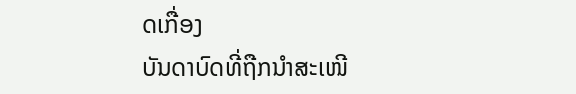ດເກື່ອງ
ບັນດາບົດທີ່ຖືກນຳສະເໜີ